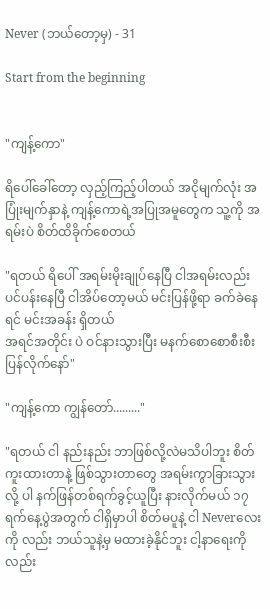Never (ဘယ်တော့မှ) - 31

Start from the beginning


"ကျန့်ကော"

ရိပေါ်ခေါ်တော့ လှည့်ကြည့်ပါတယ် အငိုမျက်လုံး အပြုံးမျက်နှာနဲ့ ကျန့်ကောရဲ့အပြုအမူတွေက သူ့ကို အရမ်းပဲ စိတ်ထိခိုက်စေတယ်

"ရတယ် ရိပေါ် အရမ်းမိုးချုပ်နေပြီ ငါအရမ်းလည်း ပင်ပန်းနေပြီ ငါအိပ်တော့မယ် မင်းပြန်ဖို့ရာ ခက်ခဲနေရင် မင်းအခန်း ရှိတယ်
အရင်အတိုင်း ပဲ ဝင်နားသွားပြီး မနက်စောစောစီးစီး ပြန်လိုက်နော်"

"ကျန့်ကော ကျွန်တော်........."

"ရတယ် ငါ နည်းနည်း ဘာဖြစ်လို့လဲမသိပါဘူး စိတ်ကူးထားတာနဲ့ ဖြစ်သွားတာတွေ အရမ်းကွာခြားသွားလို့ ပါ နက်ဖြန်တစ်ရက်ခွင့်ယူပြီး နားလိုက်မယ် ၁၇ရက်နေ့ပွဲအတွက် ငါရှိမှာပါ စိတ်မပူနဲ့ ငါ Neverလေးကို လည်း ဘယ်သူနဲ့မှ မထားခဲ့နိုင်ဘူး ငါ့နာရေးကိုလည်း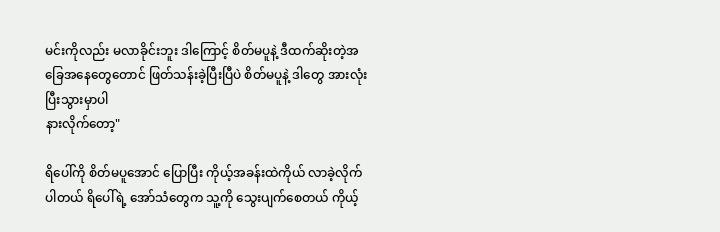မင်းကိုလည်း မလာခိုင်းဘူး ဒါကြောင့် စိတ်မပူနဲ့ ဒီထက်ဆိုးတဲ့အခြေအနေတွေတောင် ဖြတ်သန်းခဲ့ပြီးပြီပဲ စိတ်မပူနဲ့ ဒါတွေ အားလုံးပြီးသွားမှာပါ
နားလိုက်တော့"

ရိပေါ်ကို စိတ်မပူအောင် ပြောပြီး ကိုယ့်အခန်းထဲကိုယ် လာခဲ့လိုက်ပါတယ် ရိပေါ်ရဲ့ အော်သံတွေက သူ့ကို သွေးပျက်စေတယ် ကိုယ့်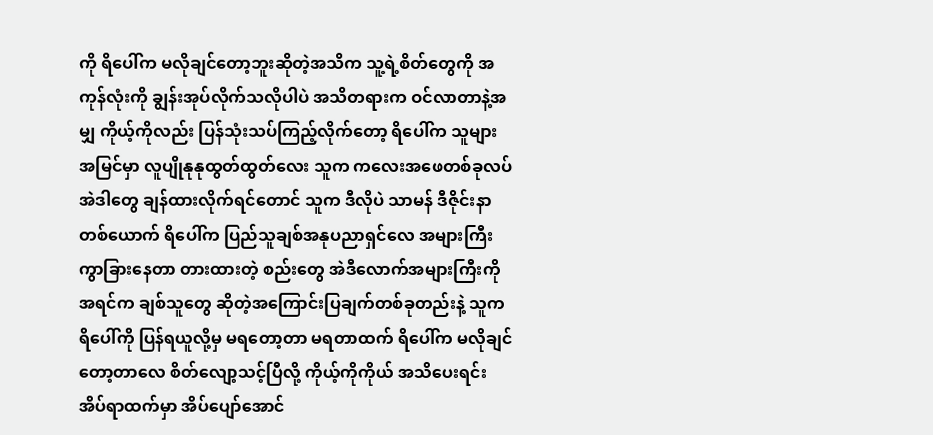ကို ရိပေါ်က မလိုချင်တော့ဘူးဆိုတဲ့အသိက သူ့ရဲ့စိတ်တွေကို အကုန်လုံးကို ချွန်းအုပ်လိုက်သလိုပါပဲ အသိတရားက ဝင်လာတာနဲ့အမျှ ကိုယ့်ကိုလည်း ပြန်သုံးသပ်ကြည့်လိုက်တော့ ရိပေါ်က သူများအမြင်မှာ လူပျိုနုနုထွတ်ထွတ်လေး သူက ကလေးအဖေတစ်ခုလပ် အဲဒါတွေ ချန်ထားလိုက်ရင်တောင် သူက ဒီလိုပဲ သာမန် ဒီဇိုင်းနာ တစ်ယောက် ရိပေါ်က ပြည်သူချစ်အနုပညာရှင်လေ အများကြီး ကွာခြားနေတာ တားထားတဲ့ စည်းတွေ အဲဒီလောက်အများကြီးကို အရင်က ချစ်သူတွေ ဆိုတဲ့အကြောင်းပြချက်တစ်ခုတည်းနဲ့ သူက ရိပေါ်ကို ပြန်ရယူလို့မှ မရတော့တာ မရတာထက် ရိပေါ်က မလိုချင်တော့တာလေ စိတ်လျော့သင့်ပြီလို့ ကိုယ့်ကိုကိုယ် အသိပေးရင်း အိပ်ရာထက်မှာ အိပ်ပျော်အောင်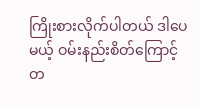ကြိုးစားလိုက်ပါတယ် ဒါပေမယ့် ဝမ်းနည်းစိတ်ကြောင့် တ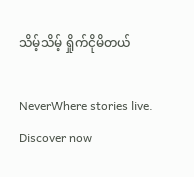သိမ့်သိမ့် ရှိုက်ငိုမိတယ်

NeverWhere stories live. Discover now